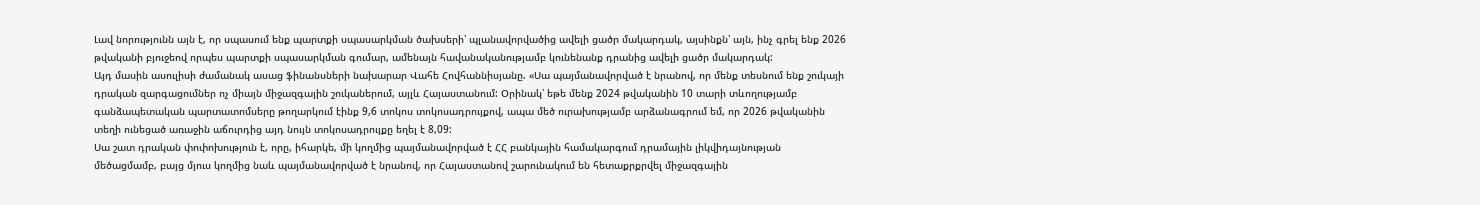Լավ նորությունն այն է, որ սպասում ենք պարտքի սպասարկման ծախսերի՝ պլանավորվածից ավելի ցածր մակարդակ, այսինքն՝ այն, ինչ գրել ենք 2026 թվականի բյուջեով որպես պարտքի սպասարկման գումար, ամենայն հավանականությամբ կունենանք դրանից ավելի ցածր մակարդակ:
Այդ մասին ասուլիսի ժամանակ ասաց ֆինանսների նախարար Վահե Հովհաննիսյանը. «Սա պայմանավորված է նրանով, որ մենք տեսնում ենք շուկայի դրական զարգացումներ ոչ միայն միջազգային շուկաներում, այլև Հայաստանում: Օրինակ՝ եթե մենք 2024 թվականին 10 տարի տևողությամբ գանձապետական պարտատոմսերը թողարկում էինք 9,6 տոկոս տոկոսադրույքով, ապա մեծ ուրախությամբ արձանագրում եմ, որ 2026 թվականին տեղի ունեցած առաջին աճուրդից այդ նույն տոկոսադրույքը եղել է 8,09:
Սա շատ դրական փոփոխություն է, որը, իհարկե, մի կողմից պայմանավորված է ՀՀ բանկային համակարգում դրամային լիկվիդայնության մեծացմամբ, բայց մյուս կողմից նաև պայմանավորված է նրանով, որ Հայաստանով շարունակում են հետաքրքրվել միջազգային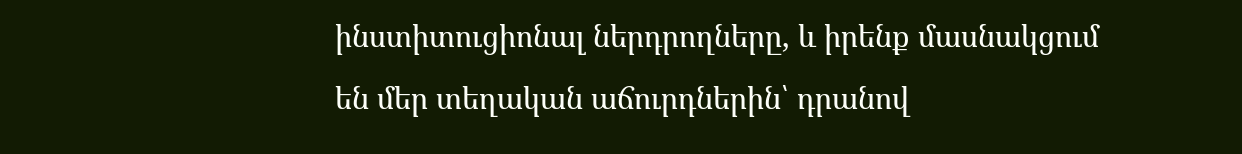ինստիտուցիոնալ ներդրողները, և իրենք մասնակցում են մեր տեղական աճուրդներին՝ դրանով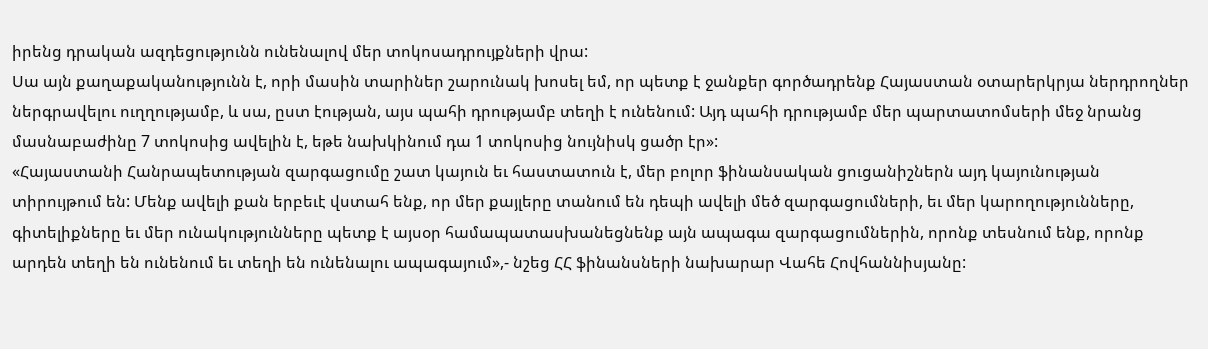իրենց դրական ազդեցությունն ունենալով մեր տոկոսադրույքների վրա:
Սա այն քաղաքականությունն է, որի մասին տարիներ շարունակ խոսել եմ, որ պետք է ջանքեր գործադրենք Հայաստան օտարերկրյա ներդրողներ ներգրավելու ուղղությամբ, և սա, ըստ էության, այս պահի դրությամբ տեղի է ունենում: Այդ պահի դրությամբ մեր պարտատոմսերի մեջ նրանց մասնաբաժինը 7 տոկոսից ավելին է, եթե նախկինում դա 1 տոկոսից նույնիսկ ցածր էր»:
«Հայաստանի Հանրապետության զարգացումը շատ կայուն եւ հաստատուն է, մեր բոլոր ֆինանսական ցուցանիշներն այդ կայունության տիրույթում են: Մենք ավելի քան երբեւէ վստահ ենք, որ մեր քայլերը տանում են դեպի ավելի մեծ զարգացումների, եւ մեր կարողությունները, գիտելիքները եւ մեր ունակությունները պետք է այսօր համապատասխանեցնենք այն ապագա զարգացումներին, որոնք տեսնում ենք, որոնք արդեն տեղի են ունենում եւ տեղի են ունենալու ապագայում»,- նշեց ՀՀ ֆինանսների նախարար Վահե Հովհաննիսյանը: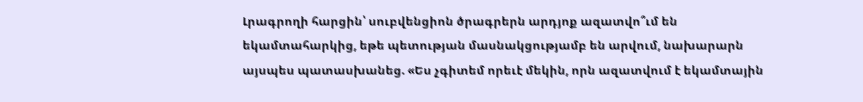Լրագրողի հարցին՝ սուբվենցիոն ծրագրերն արդյոք ազատվո՞ւմ են եկամտահարկից, եթե պետության մասնակցությամբ են արվում, նախարարն այսպես պատասխանեց. «Ես չգիտեմ որեւէ մեկին, որն ազատվում է եկամտային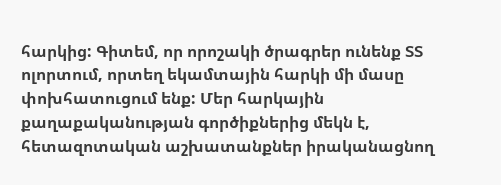հարկից: Գիտեմ, որ որոշակի ծրագրեր ունենք ՏՏ ոլորտում, որտեղ եկամտային հարկի մի մասը փոխհատուցում ենք: Մեր հարկային քաղաքականության գործիքներից մեկն է, հետազոտական աշխատանքներ իրականացնող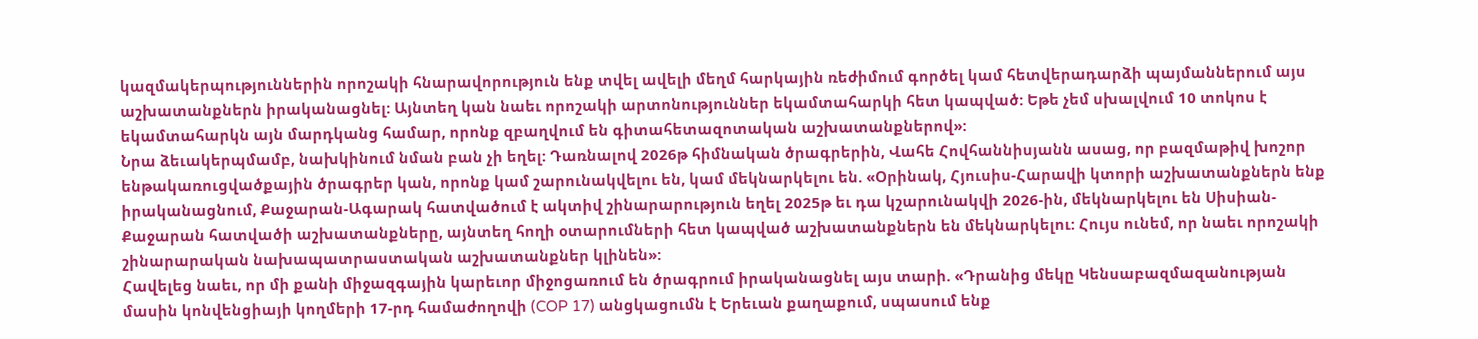կազմակերպություններին որոշակի հնարավորություն ենք տվել ավելի մեղմ հարկային ռեժիմում գործել կամ հետվերադարձի պայմաններում այս աշխատանքներն իրականացնել: Այնտեղ կան նաեւ որոշակի արտոնություններ եկամտահարկի հետ կապված: Եթե չեմ սխալվում 10 տոկոս է եկամտահարկն այն մարդկանց համար, որոնք զբաղվում են գիտահետազոտական աշխատանքներով»:
Նրա ձեւակերպմամբ, նախկինում նման բան չի եղել: Դառնալով 2026թ հիմնական ծրագրերին, Վահե Հովհաննիսյանն ասաց, որ բազմաթիվ խոշոր ենթակառուցվածքային ծրագրեր կան, որոնք կամ շարունակվելու են, կամ մեկնարկելու են. «Օրինակ, Հյուսիս-Հարավի կտորի աշխատանքներն ենք իրականացնում, Քաջարան-Ագարակ հատվածում է ակտիվ շինարարություն եղել 2025թ եւ դա կշարունակվի 2026-ին, մեկնարկելու են Սիսիան-Քաջարան հատվածի աշխատանքները, այնտեղ հողի օտարումների հետ կապված աշխատանքներն են մեկնարկելու: Հույս ունեմ, որ նաեւ որոշակի շինարարական նախապատրաստական աշխատանքներ կլինեն»:
Հավելեց նաեւ, որ մի քանի միջազգային կարեւոր միջոցառում են ծրագրում իրականացնել այս տարի. «Դրանից մեկը Կենսաբազմազանության մասին կոնվենցիայի կողմերի 17-րդ համաժողովի (COP 17) անցկացումն է Երեւան քաղաքում, սպասում ենք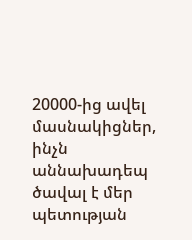20000-ից ավել մասնակիցներ, ինչն աննախադեպ ծավալ է մեր պետության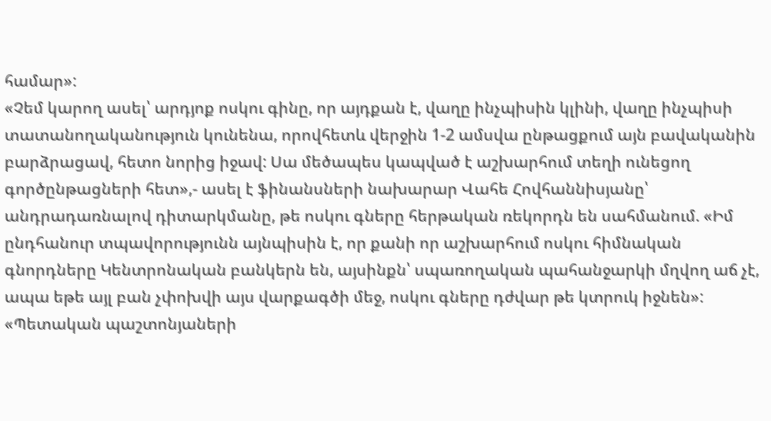համար»:
«Չեմ կարող ասել՝ արդյոք ոսկու գինը, որ այդքան է, վաղը ինչպիսին կլինի, վաղը ինչպիսի տատանողականություն կունենա, որովհետև վերջին 1-2 ամսվա ընթացքում այն բավականին բարձրացավ, հետո նորից իջավ: Սա մեծապես կապված է աշխարհում տեղի ունեցող գործընթացների հետ»,- ասել է ֆինանսների նախարար Վահե Հովհաննիսյանը՝ անդրադառնալով դիտարկմանը, թե ոսկու գները հերթական ռեկորդն են սահմանում. «Իմ ընդհանուր տպավորությունն այնպիսին է, որ քանի որ աշխարհում ոսկու հիմնական գնորդները Կենտրոնական բանկերն են, այսինքն՝ սպառողական պահանջարկի մղվող աճ չէ, ապա եթե այլ բան չփոխվի այս վարքագծի մեջ, ոսկու գները դժվար թե կտրուկ իջնեն»:
«Պետական պաշտոնյաների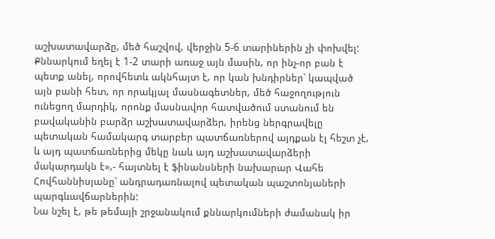աշխատավարձը, մեծ հաշվով, վերջին 5-6 տարիներին չի փոխվել: Քննարկում եղել է 1-2 տարի առաջ այն մասին, որ ինչ-որ բան է պետք անել, որովհետև ակնհայտ է, որ կան խնդիրներ՝ կապված այն բանի հետ, որ որակյալ մասնագետներ, մեծ հաջողություն ունեցող մարդիկ, որոնք մասնավոր հատվածում ստանում են բավականին բարձր աշխատավարձեր, իրենց ներգրավելը պետական համակարգ տարբեր պատճառներով այդքան էլ հեշտ չէ, և այդ պատճառներից մեկը նաև այդ աշխատավարձերի մակարդակն է»,- հայտնել է ֆինանսների նախարար Վահե Հովհաննիսյանը՝ անդրադառնալով պետական պաշտոնյաների պարգևավճարներին:
Նա նշել է, թե թեմայի շրջանակում քննարկումների ժամանակ իր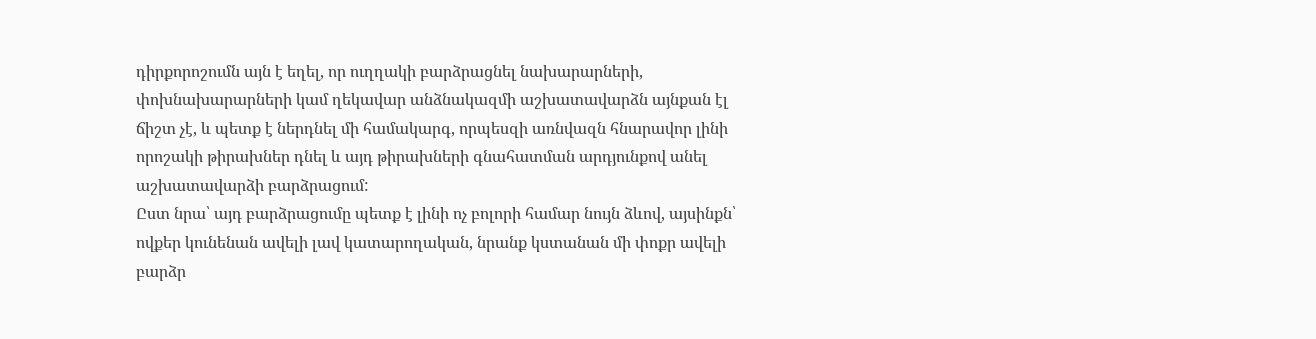դիրքորոշումն այն է եղել, որ ուղղակի բարձրացնել նախարարների, փոխնախարարների կամ ղեկավար անձնակազմի աշխատավարձն այնքան էլ ճիշտ չէ, և պետք է ներդնել մի համակարգ, որպեսզի առնվազն հնարավոր լինի որոշակի թիրախներ դնել և այդ թիրախների գնահատման արդյունքով անել աշխատավարձի բարձրացում:
Ըստ նրա՝ այդ բարձրացումը պետք է լինի ոչ բոլորի համար նույն ձևով, այսինքն՝ ովքեր կունենան ավելի լավ կատարողական, նրանք կստանան մի փոքր ավելի բարձր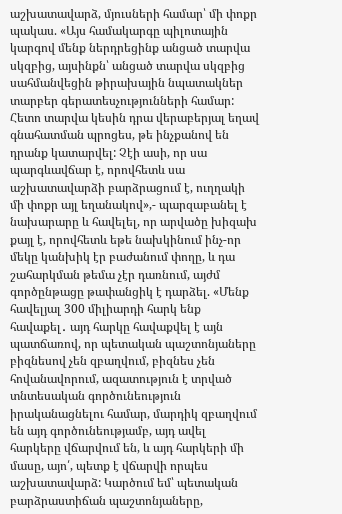աշխատավարձ, մյուսների համար՝ մի փոքր պակաս. «Այս համակարգը պիլոտային կարգով մենք ներդրեցինք անցած տարվա սկզբից, այսինքն՝ անցած տարվա սկզբից սահմանվեցին թիրախային նպատակներ տարբեր գերատեսչությունների համար: Հետո տարվա կեսին դրա վերաբերյալ եղավ գնահատման պրոցես, թե ինչքանով են դրանք կատարվել: Չէի ասի, որ սա պարգևավճար է, որովհետև սա աշխատավարձի բարձրացում է, ուղղակի մի փոքր այլ եղանակով»,- պարզաբանել է նախարարը և հավելել, որ արվածը խիզախ քայլ է, որովհետև եթե նախկինում ինչ-որ մեկը կանխիկ էր բաժանում փողը, և դա շահարկման թեմա չէր դառնում, այժմ գործընթացը թափանցիկ է դարձել. «Մենք հավելյալ 300 միլիարդի հարկ ենք հավաքել․ այդ հարկը հավաքվել է այն պատճառով, որ պետական պաշտոնյաները բիզնեսով չեն զբաղվում, բիզնես չեն հովանավորում, ազատություն է տրված տնտեսական գործունեություն իրականացնելու համար, մարդիկ զբաղվում են այդ գործունեությամբ, այդ ավել հարկերը վճարվում են, և այդ հարկերի մի մասը, այո՛, պետք է վճարվի որպես աշխատավարձ: Կարծում եմ՝ պետական բարձրաստիճան պաշտոնյաները,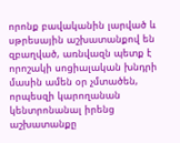որոնք բավականին լարված և սթրեսային աշխատանքով են զբաղված, առնվազն պետք է որոշակի սոցիալական խնդրի մասին ամեն օր չմտածեն, որպեսզի կարողանան կենտրոնանալ իրենց աշխատանքը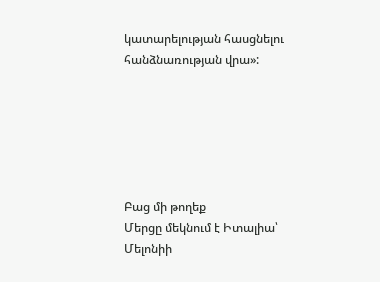կատարելության հասցնելու հանձնառության վրա»:






Բաց մի թողեք
Մերցը մեկնում է Իտալիա՝ Մելոնիի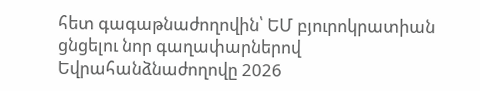հետ գագաթնաժողովին՝ ԵՄ բյուրոկրատիան ցնցելու նոր գաղափարներով
Եվրահանձնաժողովը 2026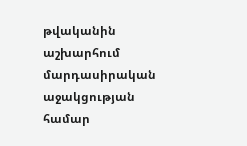թվականին աշխարհում մարդասիրական աջակցության համար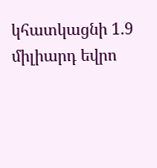կհատկացնի 1.9 միլիարդ եվրո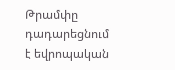Թրամփը դադարեցնում է եվրոպական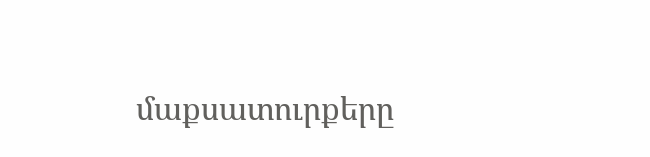մաքսատուրքերը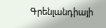Գրենլանդիայի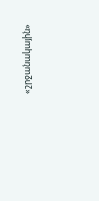«շրջանակային»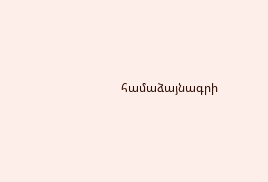համաձայնագրի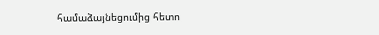համաձայնեցումից հետո